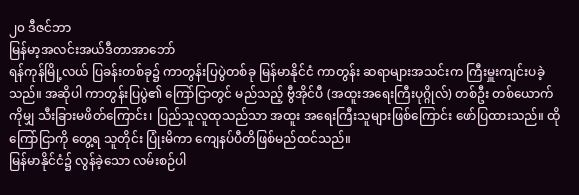၂၀ ဒီဇင်ဘာ
မြန်မာ့အလင်းအယ်ဒီတာအာဘော်
ရန်ကုန်မြို့လယ် ပြခန်းတစ်ခု၌ ကာတွန်းပြပွဲတစ်ခု မြန်မာနိုင်ငံ ကာတွန်း ဆရာများအသင်းက ကြီးမှူးကျင်းပခဲ့သည်။ အဆိုပါ ကာတွန်းပြပွဲ၏ ကြော်ငြာတွင် မည်သည့် ဗွီအိုင်ပီ (အထူးအရေးကြီးပုဂ္ဂိုလ်) တစ်ဦး တစ်ယောက်ကိုမျှ သီးခြားမဖိတ်ကြောင်း၊ ပြည်သူလူထုသည်သာ အထူး အရေးကြီးသူများဖြစ်ကြောင်း ဖော်ပြထားသည်။ ထိုကြော်ငြာကို တွေ့ရ သူတိုင်း ပြုံးမိကာ ကျေနပ်ပီတိဖြစ်မည်ထင်သည်။
မြန်မာနိုင်ငံ၌ လွန်ခဲ့သော လမ်းစဉ်ပါ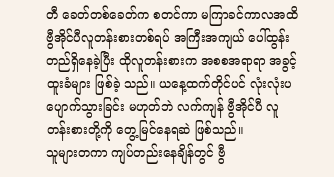တီ ခေတ်တစ်ခေတ်က စတင်ကာ မကြာခင်ကာလအထိ ဗွီအိုင်ပီလူတန်းစားတစ်ရပ် အကြီးအကျယ် ပေါ်ထွန်း တည်ရှိနေခဲ့ပြီး ထိုလူတန်းစားက အစစအရာရာ အခွင့်ထူးခံများ ဖြစ်ခဲ့ သည်။ ယနေ့ထက်တိုင်ပင် လုံးလုံးပပျောက်သွားခြင်း မဟုတ်ဘဲ လက်ကျန် ဗွီအိုင်ပီ လူတန်းစားတို့ကို တွေ့မြင်နေရဆဲ ဖြစ်သည်။
သူများတကာ ကျပ်တည်းနေချိန်တွင် ဗွီ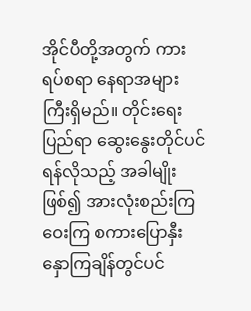အိုင်ပီတို့အတွက် ကားရပ်စရာ နေရာအများကြီးရှိမည်။ တိုင်းရေးပြည်ရာ ဆွေးနွေးတိုင်ပင်ရန်လိုသည့် အခါမျိုးဖြစ်၍ အားလုံးစည်းကြဝေးကြ စကားပြောနှီးနှောကြချိန်တွင်ပင်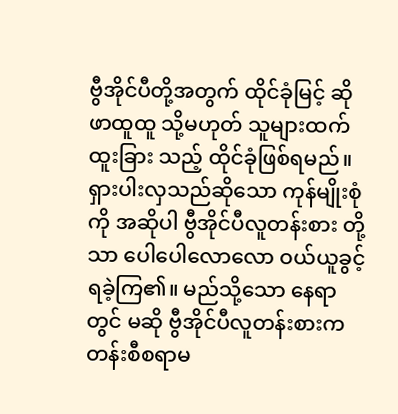ဗွီအိုင်ပီတို့အတွက် ထိုင်ခုံမြင့် ဆိုဖာထူထူ သို့မဟုတ် သူများထက် ထူးခြား သည့် ထိုင်ခုံဖြစ်ရမည်။ရှားပါးလှသည်ဆိုသော ကုန်မျိုးစုံကို အဆိုပါ ဗွီအိုင်ပီလူတန်းစား တို့သာ ပေါပေါလောလော ဝယ်ယူခွင့်ရခဲ့ကြ၏။ မည်သို့သော နေရာတွင် မဆို ဗွီအိုင်ပီလူတန်းစားက တန်းစီစရာမ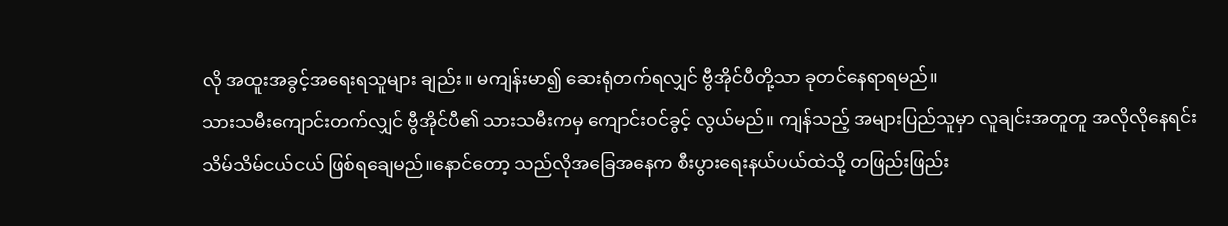လို အထူးအခွင့်အရေးရသူများ ချည်း။ မကျန်းမာ၍ ဆေးရုံတက်ရလျှင် ဗွီအိုင်ပီတို့သာ ခုတင်နေရာရမည်။
သားသမီးကျောင်းတက်လျှင် ဗွီအိုင်ပီ၏ သားသမီးကမှ ကျောင်းဝင်ခွင့် လွယ်မည်။ ကျန်သည့် အများပြည်သူမှာ လူချင်းအတူတူ အလိုလိုနေရင်း သိမ်သိမ်ငယ်ငယ် ဖြစ်ရချေမည်။နောင်တော့ သည်လိုအခြေအနေက စီးပွားရေးနယ်ပယ်ထဲသို့ တဖြည်းဖြည်း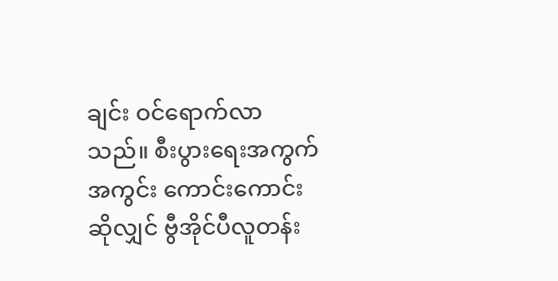ချင်း ဝင်ရောက်လာသည်။ စီးပွားရေးအကွက်အကွင်း ကောင်းကောင်းဆိုလျှင် ဗွီအိုင်ပီလူတန်း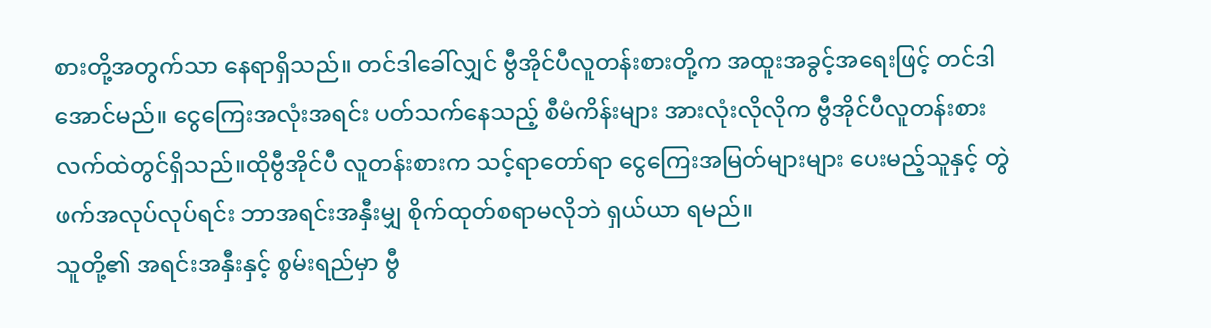စားတို့အတွက်သာ နေရာရှိသည်။ တင်ဒါခေါ်လျှင် ဗွီအိုင်ပီလူတန်းစားတို့က အထူးအခွင့်အရေးဖြင့် တင်ဒါ အောင်မည်။ ငွေကြေးအလုံးအရင်း ပတ်သက်နေသည့် စီမံကိန်းများ အားလုံးလိုလိုက ဗွီအိုင်ပီလူတန်းစား လက်ထဲတွင်ရှိသည်။ထိုဗွီအိုင်ပီ လူတန်းစားက သင့်ရာတော်ရာ ငွေကြေးအမြတ်များများ ပေးမည့်သူနှင့် တွဲဖက်အလုပ်လုပ်ရင်း ဘာအရင်းအနှီးမျှ စိုက်ထုတ်စရာမလိုဘဲ ရှယ်ယာ ရမည်။
သူတို့၏ အရင်းအနှီးနှင့် စွမ်းရည်မှာ ဗွီ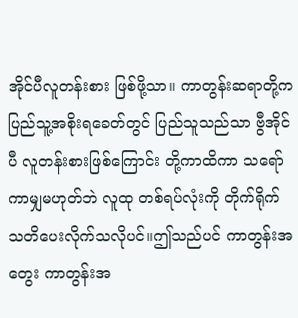အိုင်ပီလူတန်းစား ဖြစ်ဖို့သာ။ ကာတွန်းဆရာတို့က ပြည်သူ့အစိုးရခေတ်တွင် ပြည်သူသည်သာ ဗွီအိုင်ပီ လူတန်းစားဖြစ်ကြောင်း တို့ကာထိကာ သရော်ကာမျှမဟုတ်ဘဲ လူထု တစ်ရပ်လုံးကို တိုက်ရိုက် သတိပေးလိုက်သလိုပင်။ဤသည်ပင် ကာတွန်းအတွေး ကာတွန်းအ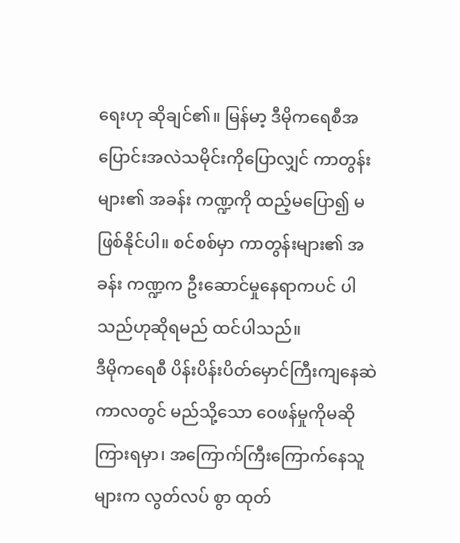ရေးဟု ဆိုချင်၏။ မြန်မာ့ ဒီမိုကရေစီအပြောင်းအလဲသမိုင်းကိုပြောလျှင် ကာတွန်းများ၏ အခန်း ကဏ္ဍကို ထည့်မပြော၍ မဖြစ်နိုင်ပါ။ စင်စစ်မှာ ကာတွန်းများ၏ အခန်း ကဏ္ဍက ဦးဆောင်မှုနေရာကပင် ပါသည်ဟုဆိုရမည် ထင်ပါသည်။
ဒီမိုကရေစီ ပိန်းပိန်းပိတ်မှောင်ကြီးကျနေဆဲကာလတွင် မည်သို့သော ဝေဖန်မှုကိုမဆို ကြားရမှာ၊ အကြောက်ကြီးကြောက်နေသူများက လွတ်လပ် စွာ ထုတ်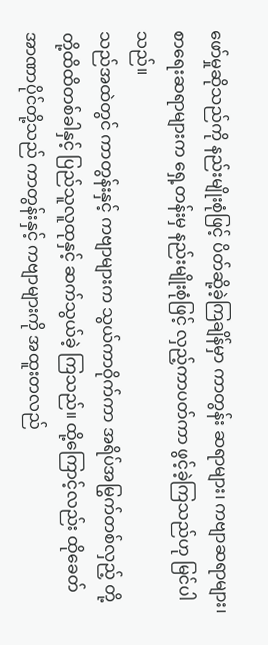ဖော်မှုဆိုသည်ကို နည်းမျိုးစုံဖြင့် ပိတ်ဆို့ခဲ့ကြချိန်မှာ ကာတွန်း ဆရာများ၊ ကဗျာဆရာများ၊ စာရေးဆရာများက ရှေ့တန်းမှ နည်းမျိုးစုံဖြင့် လှည့်ကာပတ်ကာ ဖွင့်ခဲ့ကြသည်ဟု မြင်ပါသည်။
သည်အထဲတွင် ကာတွန်းနှင့် ကဗျာများက သွယ်ကာဝိုက်ကာ အရိပ်အမြွက်တစ်လှည့် တို့တို့ထိထိတစ်ခါနှင့် ပြည်သူလူထုနှင့် ဆက်သွယ်ခဲ့ ကြသည်။ ထို့ကြောင့်လည်း ထိုခေတ်အာဏာပိုင်တို့သည် ကာတွန်းနှင့် ကဗျာများကို အထူးတလည်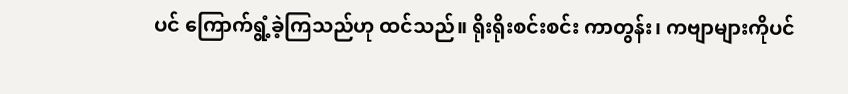ပင် ကြောက်ရွံ့ခဲ့ကြသည်ဟု ထင်သည်။ ရိုးရိုးစင်းစင်း ကာတွန်း၊ ကဗျာများကိုပင်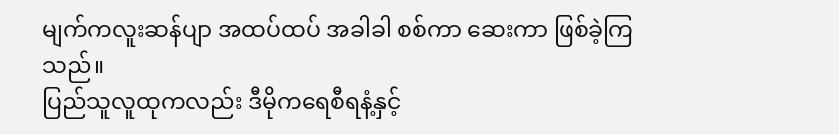မျက်ကလူးဆန်ပျာ အထပ်ထပ် အခါခါ စစ်ကာ ဆေးကာ ဖြစ်ခဲ့ကြသည်။
ပြည်သူလူထုကလည်း ဒီမိုကရေစီရနံ့နှင့်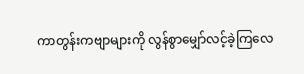ကာတွန်းကဗျာများကို လွန်စွာမျှော်လင့်ခဲ့ကြလေ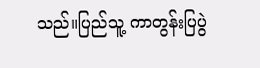သည်။ပြည်သူ့ ကာတွန်းပြပွဲ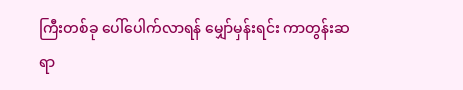ကြီးတစ်ခု ပေါ်ပေါက်လာရန် မျှော်မှန်းရင်း ကာတွန်းဆရာ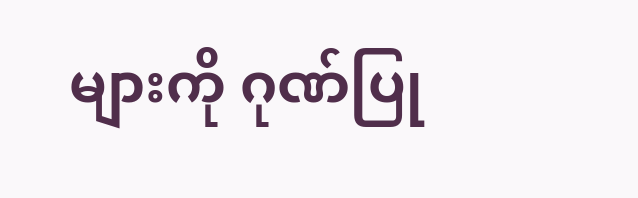များကို ဂုဏ်ပြု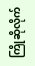ကြိုဆိုလိုက်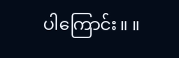ပါကြောင်း။ ။